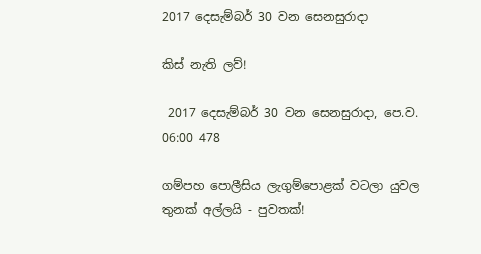2017 දෙසැම්බර් 30 වන සෙනසුරාදා

කිස් නැති ලව්!

 2017 දෙසැම්බර් 30 වන සෙනසුරාදා, පෙ.ව. 06:00 478

ගම්පහ පොලීසිය ලැගුම්පොළක් වටලා යුවල තුනක් අල්ලයි - පුවතක්!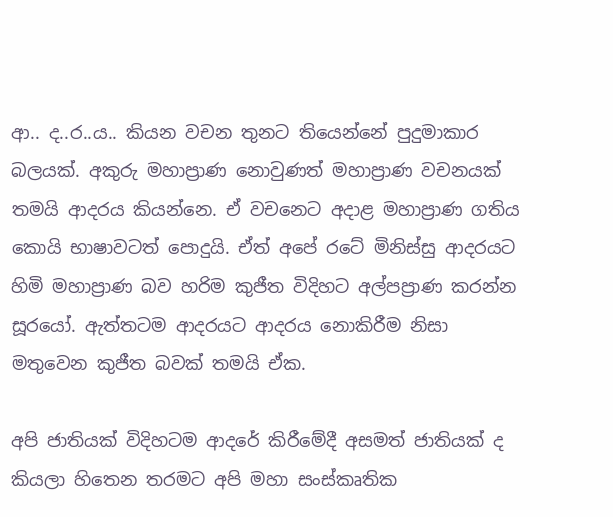ආ.. ද..ර..ය.. කියන වචන තුනට තියෙන්නේ පුදුමාකාර බලයක්. අකුරු මහාප්‍රාණ නොවුණත් මහාප්‍රාණ වචනයක් තමයි ආදරය කියන්නෙ. ඒ වචනෙට අදාළ මහාප්‍රාණ ගතිය කොයි භාෂාවටත් පොදුයි. ඒත් අපේ රටේ මිනිස්සු ආදරයට හිමි මහාප්‍රාණ බව හරිම කුජීත විදිහට අල්පප්‍රාණ කරන්න සූරයෝ. ඇත්තටම ආදරයට ආදරය නොකිරීම නිසා මතුවෙන කුජීත බවක් තමයි ඒක.

අපි ජාතියක් විදිහටම ආදරේ කිරීමේදී අසමත් ජාතියක් ද කියලා හිතෙන තරමට අපි මහා සංස්කෘතික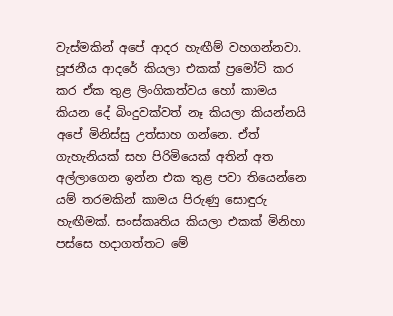වැස්මකින් අපේ ආදර හැඟීම් වහගන්නවා. පූජනීය ආදරේ කියලා එකක් ප්‍රමෝට් කර කර ඒක තුළ ලිංගිකත්වය හෝ කාමය කියන දේ බිංදුවක්වත් නෑ කියලා කියන්නයි අපේ මිනිස්සු උත්සාහ ගන්නෙ. ඒත් ගැහැනියක් සහ පිරිමියෙක් අතින් අත අල්ලාගෙන ඉන්න එක තුළ පවා තියෙන්නෙ යම් තරමකින් කාමය පිරුණු සොඳුරු හැඟීමක්. සංස්කෘතිය කියලා එකක් මිනිහා පස්සෙ හදාගත්තට මේ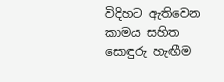විදිහට ඇතිවෙන කාමය සහිත සොඳුරු හැඟීම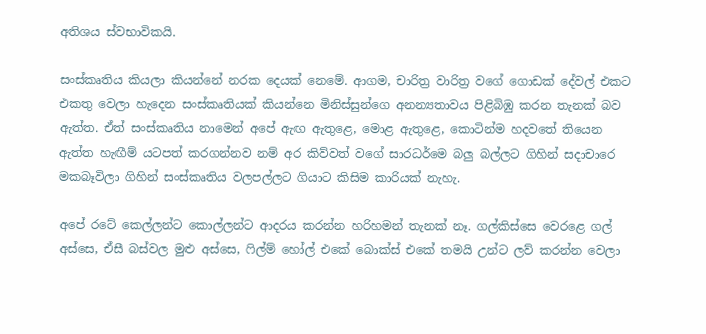අතිශය ස්වභාවිකයි.

සංස්කෘතිය කියලා කියන්නේ නරක දෙයක් නෙමේ. ආගම, චාරිත්‍ර වාරිත්‍ර වගේ ගොඩක් දේවල් එකට එකතු වෙලා හැදෙන සංස්කෘතියක් කියන්නෙ මිනිස්සුන්ගෙ අනන්‍යතාවය පිළිබිඹු කරන තැනක් බව ඇත්ත. ඒත් සංස්කෘතිය නාමෙන් අපේ ඇඟ ඇතුළෙ, මොළ ඇතුළෙ, කොටින්ම හදවතේ තියෙන ඇත්ත හැඟීම් යටපත් කරගන්නව නම් අර කිව්වත් වගේ සාරධර්මෙ බලු බල්ලට ගිහින් සදාචාරෙ මකබෑවිලා ගිහින් සංස්කෘතිය වලපල්ලට ගියාට කිසිම කාරියක් නැහැ.

අපේ රටේ කෙල්ලන්ට කොල්ලන්ට ආදරය කරන්න හරිහමන් තැනක් නෑ. ගල්කිස්සෙ වෙරළෙ ගල් අස්සෙ, ඒසී බස්වල මුළු අස්සෙ, ෆිල්ම් හෝල් එකේ බොක්ස් එකේ තමයි උන්ට ලව් කරන්න වෙලා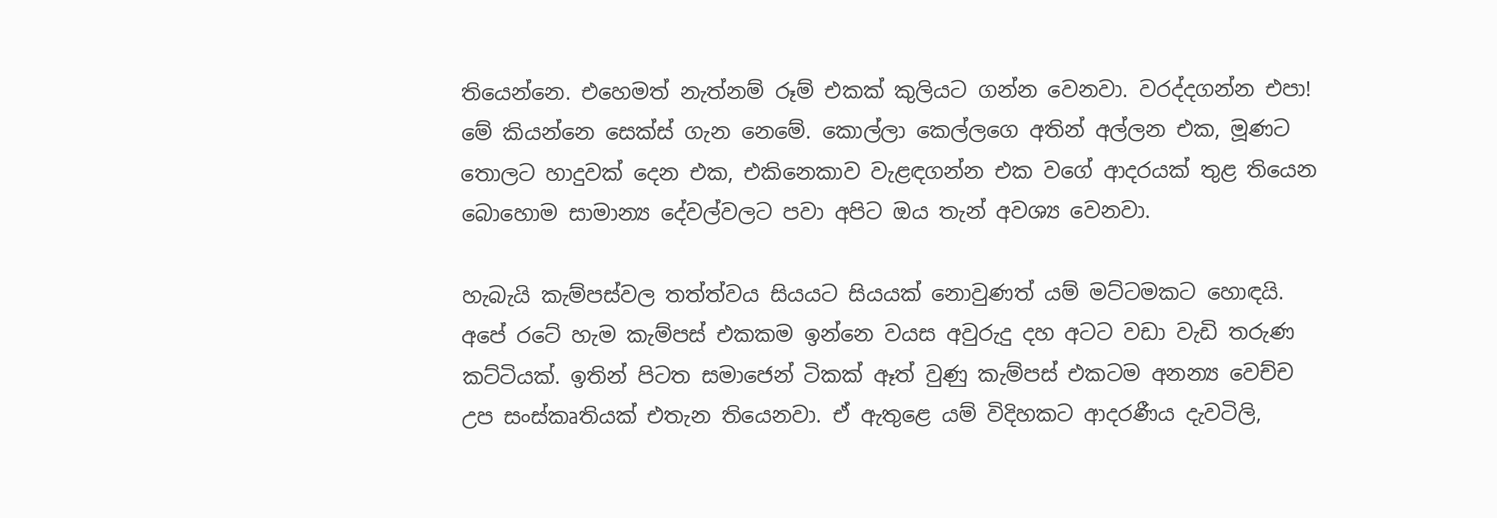තියෙන්නෙ. එහෙමත් නැත්නම් රූම් එකක් කුලියට ගන්න වෙනවා. වරද්දගන්න එපා! මේ කියන්නෙ සෙක්ස් ගැන නෙමේ. කොල්ලා කෙල්ලගෙ අතින් අල්ලන එක, මූණට තොලට හාදුවක් දෙන එක, එකිනෙකාව වැළඳගන්න එක වගේ ආදරයක් තුළ තියෙන බොහොම සාමාන්‍ය දේවල්වලට පවා අපිට ඔය තැන් අවශ්‍ය වෙනවා.

හැබැයි කැම්පස්වල තත්ත්වය සියයට සියයක් නොවුණත් යම් මට්ටමකට හොඳයි. අපේ රටේ හැම කැම්පස් එකකම ඉන්නෙ වයස අවුරුදු දහ අටට වඩා වැඩි තරුණ කට්ටියක්. ඉතින් පිටත සමාජෙන් ටිකක් ඈත් වුණු කැම්පස් එකටම අනන්‍ය වෙච්ච උප සංස්කෘතියක් එතැන තියෙනවා. ඒ ඇතුළෙ යම් විදිහකට ආදරණීය දැවටිලි,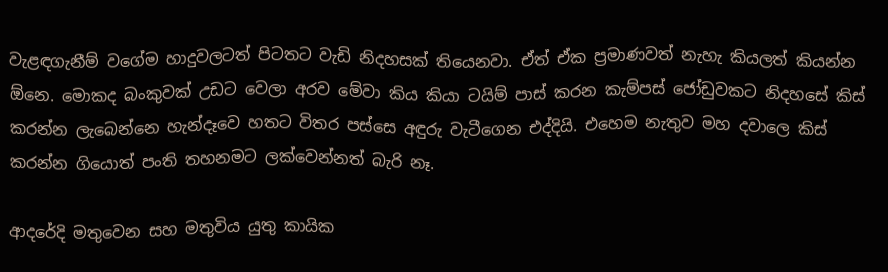වැළඳගැනීම් වගේම හාදුවලටත් පිටතට වැඩි නිදහසක් තියෙනවා. ඒත් ඒක ප්‍රමාණවත් නැහැ කියලත් කියන්න ඕනෙ. මොකද බංකුවක් උඩට වෙලා අරව මේවා කිය කියා ටයිම් පාස් කරන කැම්පස් ජෝඩුවකට නිදහසේ කිස් කරන්න ලැබෙන්නෙ හැන්දෑවෙ හතට විතර පස්සෙ අඳුරු වැටීගෙන එද්දියි. එහෙම නැතුව මහ දවාලෙ කිස් කරන්න ගියොත් පංති තහනමට ලක්වෙන්නත් බැරි නෑ.

ආදරේදි මතුවෙන සහ මතුවිය යුතු කායික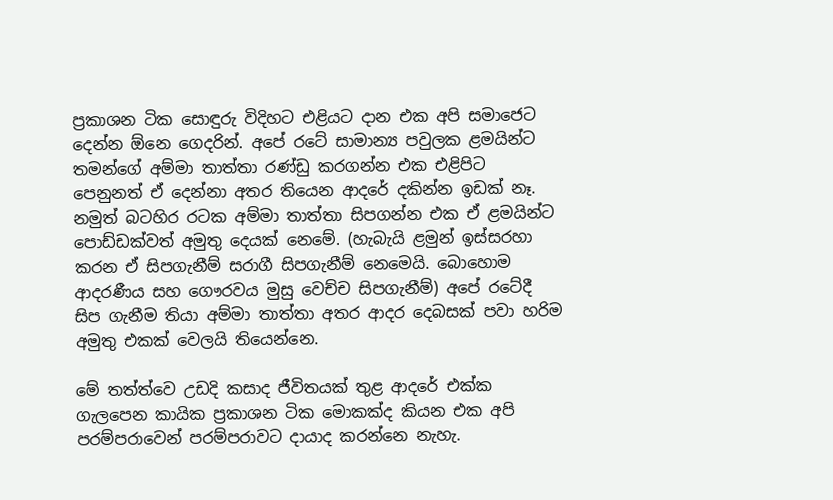ප්‍රකාශන ටික සොඳුරු විදිහට එළියට දාන එක අපි සමාජෙට දෙන්න ඕනෙ ගෙදරින්. අපේ රටේ සාමාන්‍ය පවුලක ළමයින්ට තමන්ගේ අම්මා තාත්තා රණ්ඩු කරගන්න එක එළිපිට පෙනුනත් ඒ දෙන්නා අතර තියෙන ආදරේ දකින්න ඉඩක් නෑ. නමුත් බටහිර රටක අම්මා තාත්තා සිපගන්න එක ඒ ළමයින්ට පොඩ්ඩක්වත් අමුතු දෙයක් නෙමේ. (හැබැයි ළමුන් ඉස්සරහා කරන ඒ සිපගැනීම් සරාගී සිපගැනීම් නෙමෙයි. බොහොම ආදරණීය සහ ගෞරවය මුසු වෙච්ච සිපගැනීම්) අපේ රටේදී සිප ගැනීම තියා අම්මා තාත්තා අතර ආදර දෙබසක් පවා හරිම අමුතු එකක් වෙලයි තියෙන්නෙ.

මේ තත්ත්වෙ උඩදි කසාද ජීවිතයක් තුළ ආදරේ එක්ක ගැලපෙන කායික ප්‍රකාශන ටික මොකක්ද කියන එක අපි පරම්පරාවෙන් පරම්පරාවට දායාද කරන්නෙ නැහැ.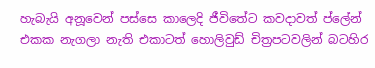හැබැයි අනූවෙන් පස්සෙ කාලෙදි ජීවිතේට කවදාවත් ප්ලේන් එකක නැගලා නැති එකාටත් හොලිවුඩ් චිත්‍රපටවලින් බටහිර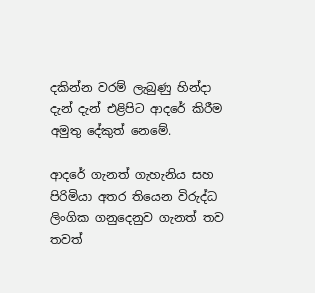දකින්න වරම් ලැබුණු හින්දා දැන් දැන් එළිපිට ආදරේ කිරීම අමුතු දේකුත් නෙමේ.

ආදරේ ගැනත් ගැහැනිය සහ පිරිමියා අතර තියෙන විරුද්ධ ලිංගික ගනුදෙනුව ගැනත් තව තවත්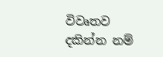විවෘතව දකින්න නම්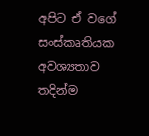අපිට ඒ වගේ සංස්කෘතියක අවශ්‍යතාව තදින්ම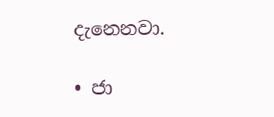දැනෙනවා.

• ජා